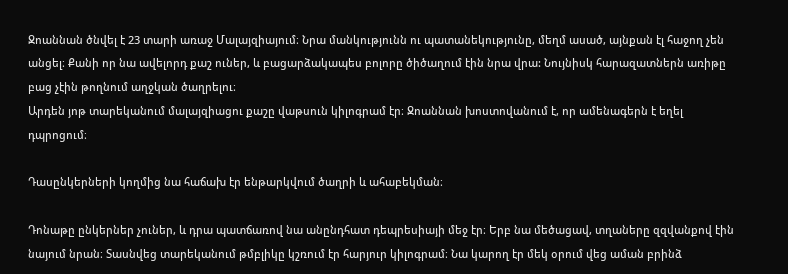Ջոաննան ծնվել է 23 տարի առաջ Մալայզիայում։ Նրա մանկությունն ու պատանեկությունը, մեղմ ասած, այնքան էլ հաջող չեն անցել։ Քանի որ նա ավելորդ քաշ ուներ, և բացարձակապես բոլորը ծիծաղում էին նրա վրա: Նույնիսկ հարազատներն առիթը բաց չէին թողնում աղջկան ծաղրելու։
Արդեն յոթ տարեկանում մալայզիացու քաշը վաթսուն կիլոգրամ էր։ Ջոաննան խոստովանում է, որ ամենագերն է եղել դպրոցում։

Դասընկերների կողմից նա հաճախ էր ենթարկվում ծաղրի և ահաբեկման։

Դոնաթը ընկերներ չուներ, և դրա պատճառով նա անընդհատ դեպրեսիայի մեջ էր։ Երբ նա մեծացավ, տղաները զզվանքով էին նայում նրան։ Տասնվեց տարեկանում թմբլիկը կշռում էր հարյուր կիլոգրամ։ Նա կարող էր մեկ օրում վեց աման բրինձ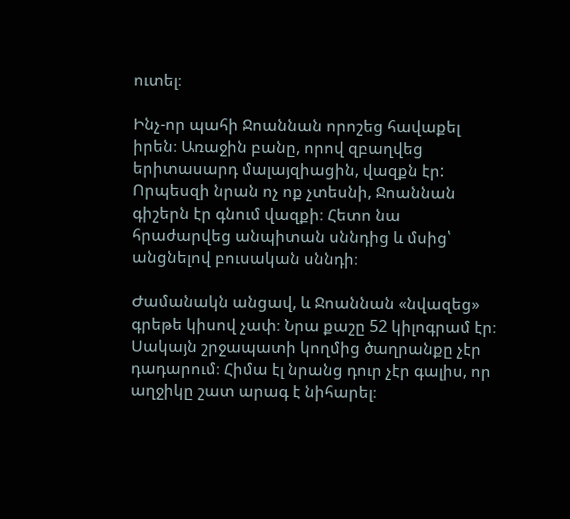ուտել։

Ինչ-որ պահի Ջոաննան որոշեց հավաքել իրեն։ Առաջին բանը, որով զբաղվեց երիտասարդ մալայզիացին, վազքն էր: Որպեսզի նրան ոչ ոք չտեսնի, Ջոաննան գիշերն էր գնում վազքի։ Հետո նա հրաժարվեց անպիտան սննդից և մսից՝ անցնելով բուսական սննդի։

Ժամանակն անցավ, և Ջոաննան «նվազեց» գրեթե կիսով չափ։ Նրա քաշը 52 կիլոգրամ էր։ Սակայն շրջապատի կողմից ծաղրանքը չէր դադարում։ Հիմա էլ նրանց դուր չէր գալիս, որ աղջիկը շատ արագ է նիհարել։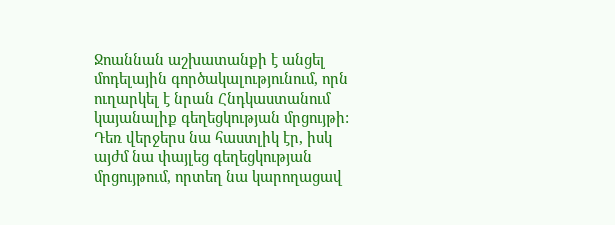Ջոաննան աշխատանքի է անցել մոդելային գործակալությունում, որն ուղարկել է նրան Հնդկաստանում կայանալիք գեղեցկության մրցույթի: Դեռ վերջերս նա հաստլիկ էր, իսկ այժմ նա փայլեց գեղեցկության մրցույթում, որտեղ նա կարողացավ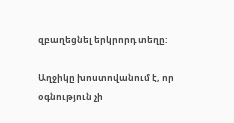զբաղեցնել երկրորդ տեղը:

Աղջիկը խոստովանում է, որ օգնություն չի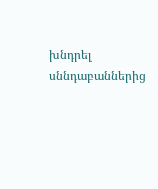խնդրել սննդաբաններից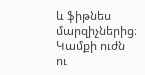և ֆիթնես մարզիչներից։ Կամքի ուժն ու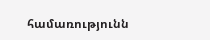համառությունն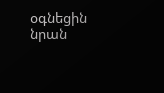օգնեցին նրան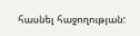հասնել հաջողության: